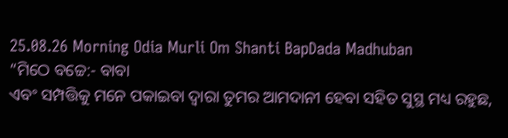25.08.26 Morning Odia Murli Om Shanti BapDada Madhuban
“ମିଠେ ବଚ୍ଚେ:- ବାବା
ଏବଂ ସମ୍ପତ୍ତିକୁ ମନେ ପକାଇବା ଦ୍ୱାରା ତୁମର ଆମଦାନୀ ହେବା ସହିତ ସୁସ୍ଥ ମଧ୍ୟ ରହୁଛ,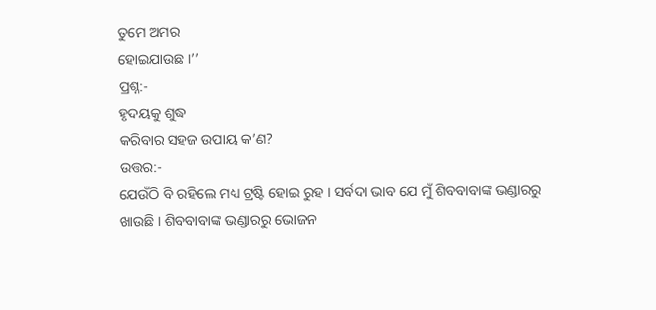ତୁମେ ଅମର
ହୋଇଯାଉଛ ।’’
ପ୍ରଶ୍ନ:-
ହୃଦୟକୁ ଶୁଦ୍ଧ
କରିବାର ସହଜ ଉପାୟ କ’ଣ?
ଉତ୍ତର:-
ଯେଉଁଠି ବି ରହିଲେ ମଧ୍ୟ ଟ୍ରଷ୍ଟି ହୋଇ ରୁହ । ସର୍ବଦା ଭାବ ଯେ ମୁଁ ଶିବବାବାଙ୍କ ଭଣ୍ଡାରରୁ
ଖାଉଛି । ଶିବବାବାଙ୍କ ଭଣ୍ଡାରରୁ ଭୋଜନ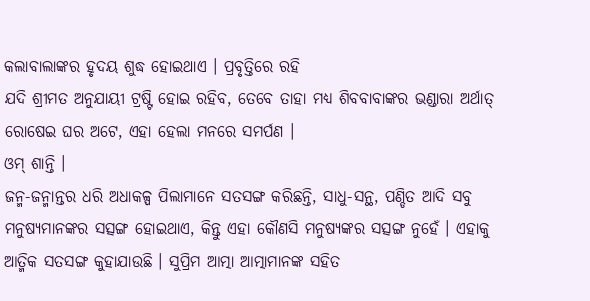କଲାବାଲାଙ୍କର ହୃଦୟ ଶୁଦ୍ଧ ହୋଇଥାଏ । ପ୍ରବୃତ୍ତିରେ ରହି
ଯଦି ଶ୍ରୀମତ ଅନୁଯାୟୀ ଟ୍ରଷ୍ଟି ହୋଇ ରହିବ, ତେବେ ତାହା ମଧ୍ୟ ଶିବବାବାଙ୍କର ଭଣ୍ଡାରା ଅର୍ଥାତ୍
ରୋଷେଇ ଘର ଅଟେ, ଏହା ହେଲା ମନରେ ସମର୍ପଣ ।
ଓମ୍ ଶାନ୍ତି ।
ଜନ୍ମ-ଜନ୍ମାନ୍ତର ଧରି ଅଧାକଳ୍ପ ପିଲାମାନେ ସତସଙ୍ଗ କରିଛନ୍ତି, ସାଧୁ-ସନ୍ଥ, ପଣ୍ଡିତ ଆଦି ସବୁ
ମନୁଷ୍ୟମାନଙ୍କର ସତ୍ସଙ୍ଗ ହୋଇଥାଏ, କିନ୍ତୁ ଏହା କୌଣସି ମନୁଷ୍ୟଙ୍କର ସତ୍ସଙ୍ଗ ନୁହେଁ । ଏହାକୁ
ଆତ୍ମିକ ସତସଙ୍ଗ କୁହାଯାଉଛି । ସୁପ୍ରିମ ଆତ୍ମା ଆତ୍ମାମାନଙ୍କ ସହିତ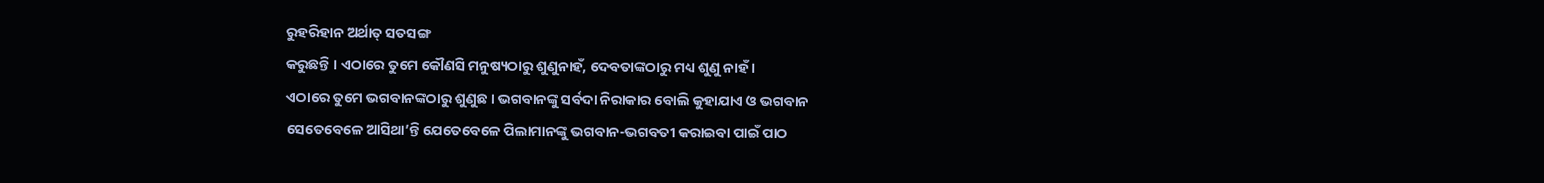ରୁହରିହାନ ଅର୍ଥାତ୍ ସତସଙ୍ଗ
କରୁଛନ୍ତି । ଏଠାରେ ତୁମେ କୌଣସି ମନୁଷ୍ୟଠାରୁ ଶୁଣୁନାହଁ, ଦେବତାଙ୍କଠାରୁ ମଧ୍ୟ ଶୁଣୁ ନାହଁ ।
ଏଠାରେ ତୁମେ ଭଗବାନଙ୍କଠାରୁ ଶୁଣୁଛ । ଭଗବାନଙ୍କୁ ସର୍ବଦା ନିରାକାର ବୋଲି କୁହାଯାଏ ଓ ଭଗବାନ
ସେତେବେଳେ ଆସିଥା’ନ୍ତି ଯେତେବେଳେ ପିଲାମାନଙ୍କୁ ଭଗବାନ-ଭଗବତୀ କରାଇବା ପାଇଁ ପାଠ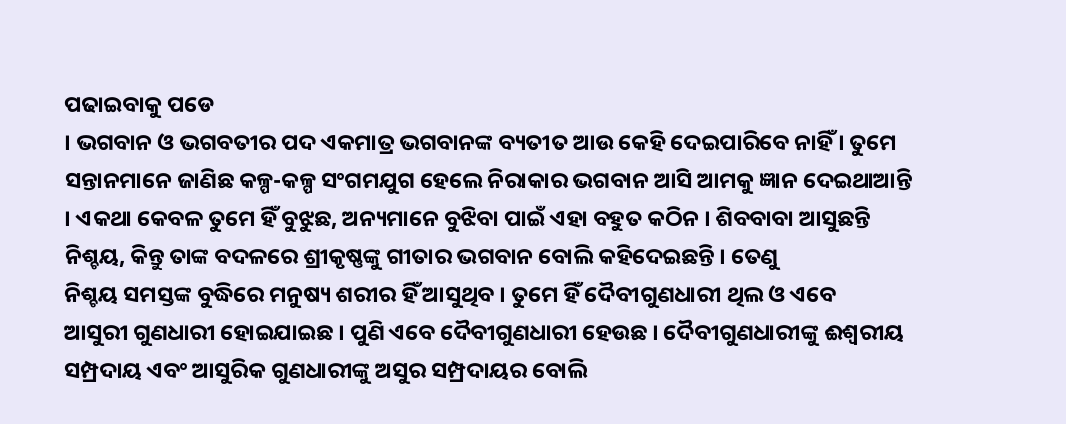ପଢାଇବାକୁ ପଡେ
। ଭଗବାନ ଓ ଭଗବତୀର ପଦ ଏକମାତ୍ର ଭଗବାନଙ୍କ ବ୍ୟତୀତ ଆଉ କେହି ଦେଇପାରିବେ ନାହିଁ । ତୁମେ
ସନ୍ତାନମାନେ ଜାଣିଛ କଳ୍ପ-କଳ୍ପ ସଂଗମଯୁଗ ହେଲେ ନିରାକାର ଭଗବାନ ଆସି ଆମକୁ ଜ୍ଞାନ ଦେଇଥାଆନ୍ତି
। ଏକଥା କେବଳ ତୁମେ ହିଁ ବୁଝୁଛ, ଅନ୍ୟମାନେ ବୁଝିବା ପାଇଁ ଏହା ବହୁତ କଠିନ । ଶିବବାବା ଆସୁଛନ୍ତି
ନିଶ୍ଚୟ, କିନ୍ତୁ ତାଙ୍କ ବଦଳରେ ଶ୍ରୀକୃଷ୍ଣଙ୍କୁ ଗୀତାର ଭଗବାନ ବୋଲି କହିଦେଇଛନ୍ତି । ତେଣୁ
ନିଶ୍ଚୟ ସମସ୍ତଙ୍କ ବୁଦ୍ଧିରେ ମନୁଷ୍ୟ ଶରୀର ହିଁ ଆସୁଥିବ । ତୁମେ ହିଁ ଦୈବୀଗୁଣଧାରୀ ଥିଲ ଓ ଏବେ
ଆସୁରୀ ଗୁଣଧାରୀ ହୋଇଯାଇଛ । ପୁଣି ଏବେ ଦୈବୀଗୁଣଧାରୀ ହେଉଛ । ଦୈବୀଗୁଣଧାରୀଙ୍କୁ ଈଶ୍ୱରୀୟ
ସମ୍ପ୍ରଦାୟ ଏବଂ ଆସୁରିକ ଗୁଣଧାରୀଙ୍କୁ ଅସୁର ସମ୍ପ୍ରଦାୟର ବୋଲି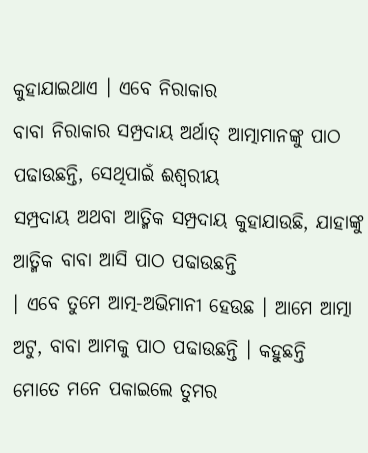କୁହାଯାଇଥାଏ । ଏବେ ନିରାକାର
ବାବା ନିରାକାର ସମ୍ପ୍ରଦାୟ ଅର୍ଥାତ୍ ଆତ୍ମାମାନଙ୍କୁ ପାଠ ପଢାଉଛନ୍ତି, ସେଥିପାଇଁ ଈଶ୍ୱରୀୟ
ସମ୍ପ୍ରଦାୟ ଅଥବା ଆତ୍ମିକ ସମ୍ପ୍ରଦାୟ କୁହାଯାଉଛି, ଯାହାଙ୍କୁ ଆତ୍ମିକ ବାବା ଆସି ପାଠ ପଢାଉଛନ୍ତି
। ଏବେ ତୁମେ ଆତ୍ମ-ଅଭିମାନୀ ହେଉଛ । ଆମେ ଆତ୍ମା ଅଟୁ, ବାବା ଆମକୁ ପାଠ ପଢାଉଛନ୍ତି । କହୁଛନ୍ତି
ମୋତେ ମନେ ପକାଇଲେ ତୁମର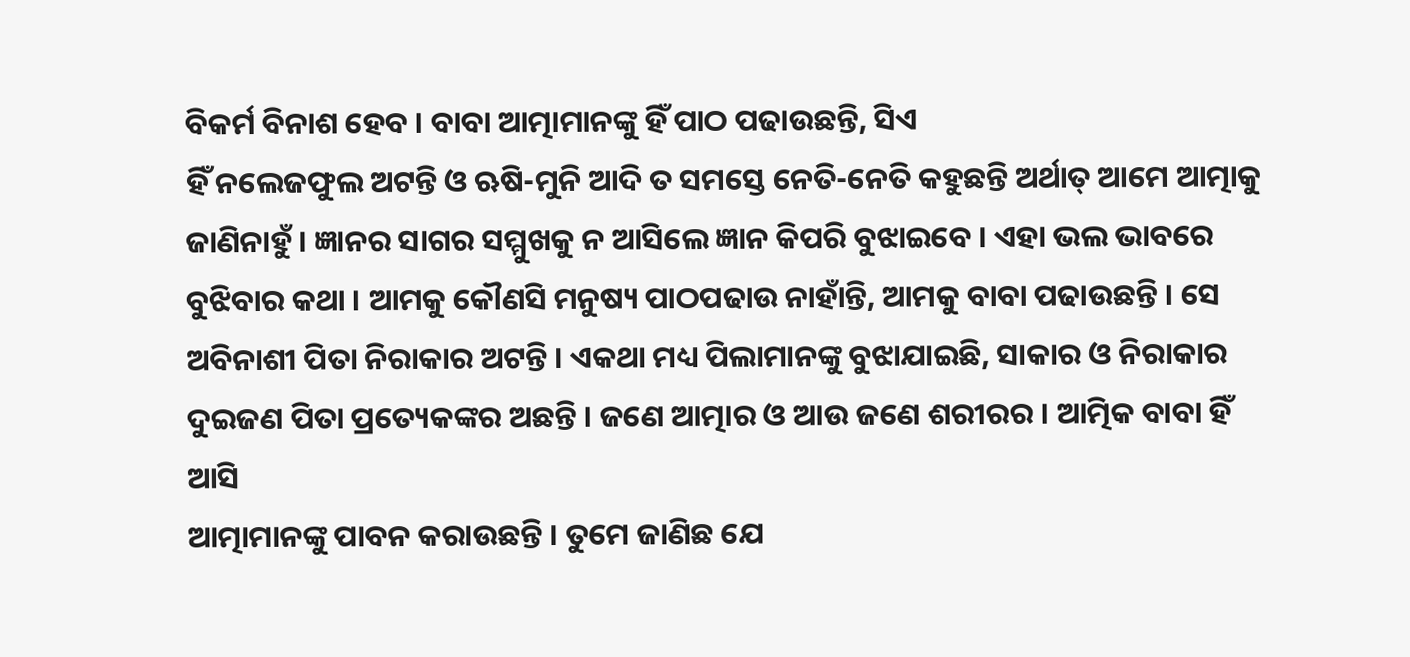ବିକର୍ମ ବିନାଶ ହେବ । ବାବା ଆତ୍ମାମାନଙ୍କୁ ହିଁ ପାଠ ପଢାଉଛନ୍ତି, ସିଏ
ହିଁ ନଲେଜଫୁଲ ଅଟନ୍ତି ଓ ଋଷି-ମୁନି ଆଦି ତ ସମସ୍ତେ ନେତି-ନେତି କହୁଛନ୍ତି ଅର୍ଥାତ୍ ଆମେ ଆତ୍ମାକୁ
ଜାଣିନାହୁଁ । ଜ୍ଞାନର ସାଗର ସମ୍ମୁଖକୁ ନ ଆସିଲେ ଜ୍ଞାନ କିପରି ବୁଝାଇବେ । ଏହା ଭଲ ଭାବରେ
ବୁଝିବାର କଥା । ଆମକୁ କୌଣସି ମନୁଷ୍ୟ ପାଠପଢାଉ ନାହାଁନ୍ତି, ଆମକୁ ବାବା ପଢାଉଛନ୍ତି । ସେ
ଅବିନାଶୀ ପିତା ନିରାକାର ଅଟନ୍ତି । ଏକଥା ମଧ୍ୟ ପିଲାମାନଙ୍କୁ ବୁଝାଯାଇଛି, ସାକାର ଓ ନିରାକାର
ଦୁଇଜଣ ପିତା ପ୍ରତ୍ୟେକଙ୍କର ଅଛନ୍ତି । ଜଣେ ଆତ୍ମାର ଓ ଆଉ ଜଣେ ଶରୀରର । ଆତ୍ମିକ ବାବା ହିଁ ଆସି
ଆତ୍ମାମାନଙ୍କୁ ପାବନ କରାଉଛନ୍ତି । ତୁମେ ଜାଣିଛ ଯେ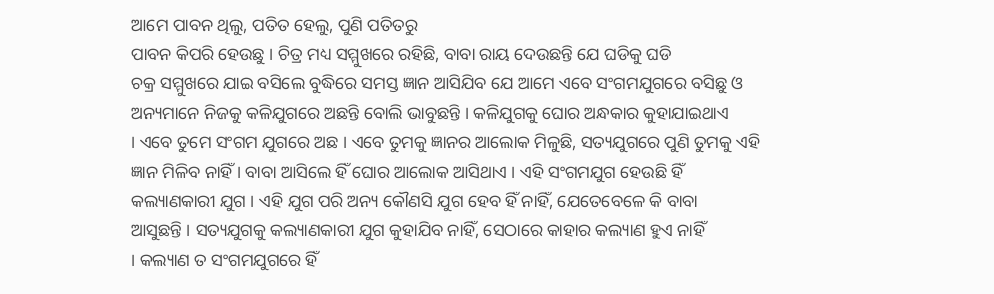ଆମେ ପାବନ ଥିଲୁ, ପତିତ ହେଲୁ, ପୁଣି ପତିତରୁ
ପାବନ କିପରି ହେଉଛୁ । ଚିତ୍ର ମଧ୍ୟ ସମ୍ମୁଖରେ ରହିଛି, ବାବା ରାୟ ଦେଉଛନ୍ତି ଯେ ଘଡିକୁ ଘଡି
ଚକ୍ର ସମ୍ମୁଖରେ ଯାଇ ବସିଲେ ବୁଦ୍ଧିରେ ସମସ୍ତ ଜ୍ଞାନ ଆସିଯିବ ଯେ ଆମେ ଏବେ ସଂଗମଯୁଗରେ ବସିଛୁ ଓ
ଅନ୍ୟମାନେ ନିଜକୁ କଳିଯୁଗରେ ଅଛନ୍ତି ବୋଲି ଭାବୁଛନ୍ତି । କଳିଯୁଗକୁ ଘୋର ଅନ୍ଧକାର କୁହାଯାଇଥାଏ
। ଏବେ ତୁମେ ସଂଗମ ଯୁଗରେ ଅଛ । ଏବେ ତୁମକୁ ଜ୍ଞାନର ଆଲୋକ ମିଳୁଛି, ସତ୍ୟଯୁଗରେ ପୁଣି ତୁମକୁ ଏହି
ଜ୍ଞାନ ମିଳିବ ନାହିଁ । ବାବା ଆସିଲେ ହିଁ ଘୋର ଆଲୋକ ଆସିଥାଏ । ଏହି ସଂଗମଯୁଗ ହେଉଛି ହିଁ
କଲ୍ୟାଣକାରୀ ଯୁଗ । ଏହି ଯୁଗ ପରି ଅନ୍ୟ କୌଣସି ଯୁଗ ହେବ ହିଁ ନାହିଁ, ଯେତେବେଳେ କି ବାବା
ଆସୁଛନ୍ତି । ସତ୍ୟଯୁଗକୁ କଲ୍ୟାଣକାରୀ ଯୁଗ କୁହାଯିବ ନାହିଁ, ସେଠାରେ କାହାର କଲ୍ୟାଣ ହୁଏ ନାହିଁ
। କଲ୍ୟାଣ ତ ସଂଗମଯୁଗରେ ହିଁ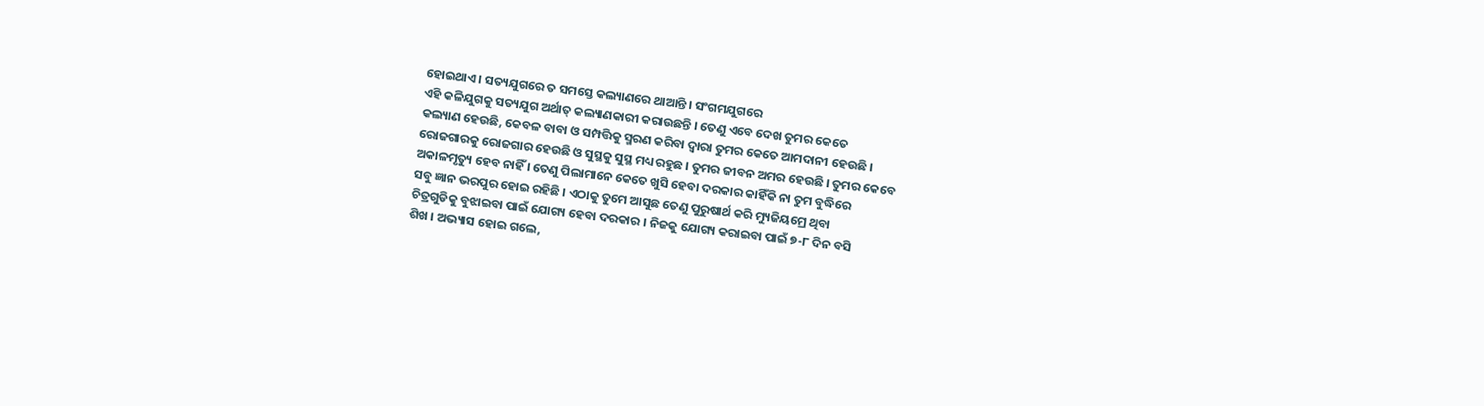ହୋଇଥାଏ । ସତ୍ୟଯୁଗରେ ତ ସମସ୍ତେ କଲ୍ୟାଣରେ ଥାଆନ୍ତି । ସଂଗମଯୁଗରେ
ଏହି କଳିଯୁଗକୁ ସତ୍ୟଯୁଗ ଅର୍ଥାତ୍ କଲ୍ୟାଣକାରୀ କରାଉଛନ୍ତି । ତେଣୁ ଏବେ ଦେଖ ତୁମର କେତେ
କଲ୍ୟାଣ ହେଉଛି, କେବଳ ବାବା ଓ ସମ୍ପତ୍ତିକୁ ସ୍ମରଣ କରିବା ଦ୍ୱାରା ତୁମର କେତେ ଆମଦାନୀ ହେଉଛି ।
ରୋଜଗାରକୁ ରୋଜଗାର ହେଉଛି ଓ ସୁସ୍ଥକୁ ସୁସ୍ଥ ମଧ୍ୟ ରହୁଛ । ତୁମର ଜୀବନ ଅମର ହେଉଛି । ତୁମର କେବେ
ଅକାଳମୃତ୍ୟୁ ହେବ ନାହିଁ । ତେଣୁ ପିଲାମାନେ କେତେ ଖୁସି ହେବା ଦରକାର କାହିଁକି ନା ତୁମ ବୁଦ୍ଧିରେ
ସବୁ ଜ୍ଞାନ ଭରପୁର ହୋଇ ରହିଛି । ଏଠାକୁ ତୁମେ ଆସୁଛ ତେଣୁ ପୁରୁଷାର୍ଥ କରି ମ୍ୟୁଜିୟମ୍ରେ ଥିବା
ଚିତ୍ରଗୁଡିକୁ ବୁଝାଇବା ପାଇଁ ଯୋଗ୍ୟ ହେବା ଦରକାର । ନିଜକୁ ଯୋଗ୍ୟ କରାଇବା ପାଇଁ ୭-୮ ଦିନ ବସି
ଶିଖ । ଅଭ୍ୟାସ ହୋଇ ଗଲେ,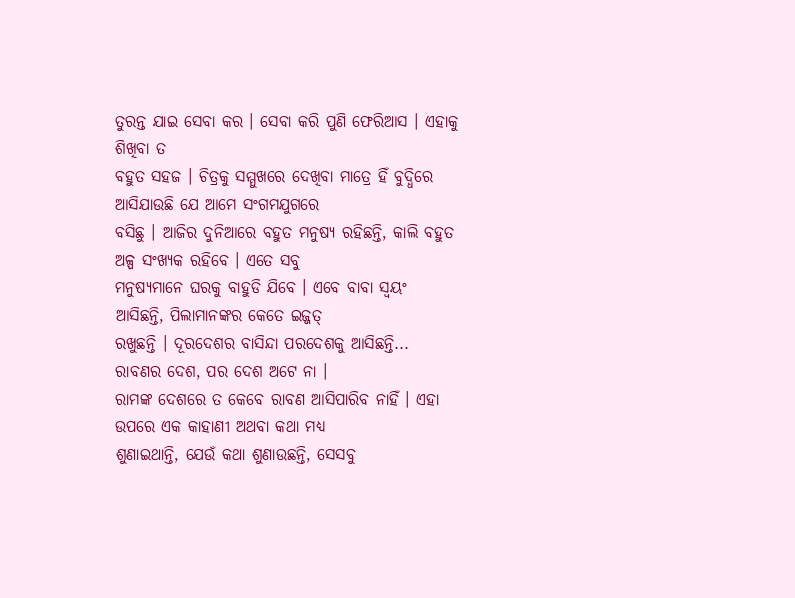ତୁରନ୍ତ ଯାଇ ସେବା କର । ସେବା କରି ପୁଣି ଫେରିଆସ । ଏହାକୁ ଶିଖିବା ତ
ବହୁତ ସହଜ । ଚିତ୍ରକୁ ସମ୍ମୁଖରେ ଦେଖିବା ମାତ୍ରେ ହିଁ ବୁଦ୍ଧିରେ ଆସିଯାଉଛି ଯେ ଆମେ ସଂଗମଯୁଗରେ
ବସିଛୁ । ଆଜିର ଦୁନିଆରେ ବହୁତ ମନୁଷ୍ୟ ରହିଛନ୍ତି, କାଲି ବହୁତ ଅଳ୍ପ ସଂଖ୍ୟକ ରହିବେ । ଏତେ ସବୁ
ମନୁଷ୍ୟମାନେ ଘରକୁ ବାହୁଡି ଯିବେ । ଏବେ ବାବା ସ୍ୱୟଂ ଆସିଛନ୍ତି, ପିଲାମାନଙ୍କର କେତେ ଇଜ୍ଜତ୍
ରଖୁଛନ୍ତି । ଦୂରଦେଶର ବାସିନ୍ଦା ପରଦେଶକୁ ଆସିଛନ୍ତି... ରାବଣର ଦେଶ, ପର ଦେଶ ଅଟେ ନା ।
ରାମଙ୍କ ଦେଶରେ ତ କେବେ ରାବଣ ଆସିପାରିବ ନାହିଁ । ଏହା ଉପରେ ଏକ କାହାଣୀ ଅଥବା କଥା ମଧ୍ୟ
ଶୁଣାଇଥାନ୍ତି, ଯେଉଁ କଥା ଶୁଣାଉଛନ୍ତି, ସେସବୁ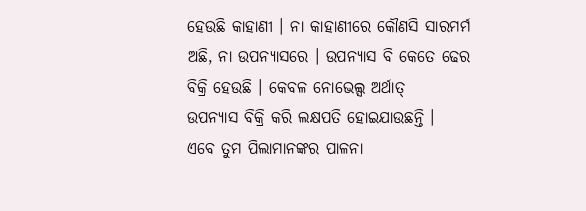ହେଉଛି କାହାଣୀ । ନା କାହାଣୀରେ କୌଣସି ସାରମର୍ମ
ଅଛି, ନା ଉପନ୍ୟାସରେ । ଉପନ୍ୟାସ ବି କେତେ ଢେର ବିକ୍ରି ହେଉଛି । କେବଳ ନୋଭେଲ୍ସ ଅର୍ଥାତ୍
ଉପନ୍ୟାସ ବିକ୍ରି କରି ଲକ୍ଷପତି ହୋଇଯାଉଛନ୍ତି ।
ଏବେ ତୁମ ପିଲାମାନଙ୍କର ପାଳନା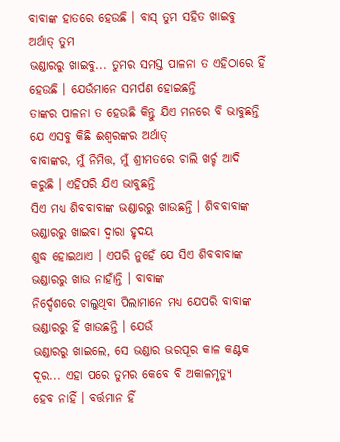ବାବାଙ୍କ ହାତରେ ହେଉଛି । ବାସ୍ ତୁମ ସହିତ ଖାଇବୁ ଅର୍ଥାତ୍ ତୁମ
ଭଣ୍ଡାରରୁ ଖାଇବୁ... ତୁମର ସମସ୍ତ ପାଳନା ତ ଏହିଠାରେ ହିଁ ହେଉଛି । ଯେଉଁମାନେ ସମର୍ପଣ ହୋଇଛନ୍ତି
ତାଙ୍କର ପାଳନା ତ ହେଉଛି କିନ୍ତୁ ଯିଏ ମନରେ ବି ଭାବୁଛନ୍ତି ଯେ ଏସବୁ କିଛି ଈଶ୍ୱରଙ୍କର ଅର୍ଥାତ୍
ବାବାଙ୍କର, ମୁଁ ନିମିତ୍ତ, ମୁଁ ଶ୍ରୀମତରେ ଚାଲି ଖର୍ଚ୍ଚ ଆଦି କରୁଛି । ଏହିପରି ଯିଏ ଭାବୁଛନ୍ତି
ସିଏ ମଧ୍ୟ ଶିବବାବାଙ୍କ ଭଣ୍ଡାରରୁ ଖାଉଛନ୍ତି । ଶିବବାବାଙ୍କ ଭଣ୍ଡାରରୁ ଖାଇବା ଦ୍ୱାରା ହୃଦୟ
ଶୁଦ୍ଧ ହୋଇଥାଏ । ଏପରି ନୁହେଁ ଯେ ସିଏ ଶିବବାବାଙ୍କ ଭଣ୍ଡାରରୁ ଖାଉ ନାହାଁନ୍ତି । ବାବାଙ୍କ
ନିର୍ଦ୍ଦେଶରେ ଚାଲୁଥିବା ପିଲାମାନେ ମଧ୍ୟ ଯେପରି ବାବାଙ୍କ ଭଣ୍ଡାରରୁ ହିଁ ଖାଉଛନ୍ତି । ଯେଉଁ
ଭଣ୍ଡାରରୁ ଖାଇଲେ, ସେ ଭଣ୍ଡାର ଭରପୂର କାଳ କଣ୍ଟକ ଦୂର... ଏହା ପରେ ତୁମର କେବେ ବି ଅକାଳମୃତ୍ୟୁ
ହେବ ନାହିଁ । ବର୍ତ୍ତମାନ ହିଁ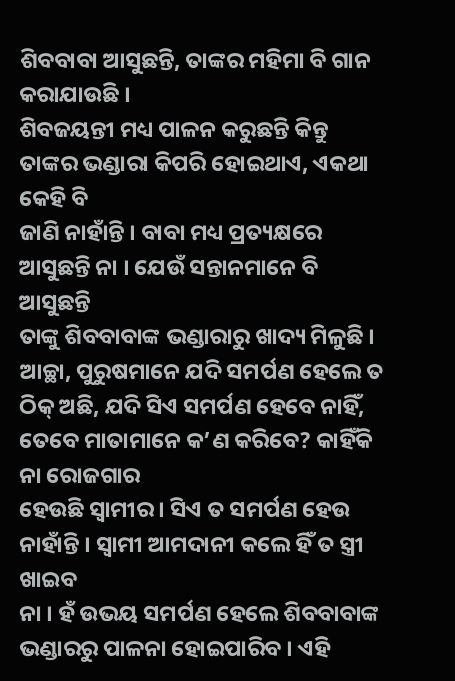ଶିବବାବା ଆସୁଛନ୍ତି, ତାଙ୍କର ମହିମା ବି ଗାନ କରାଯାଉଛି ।
ଶିବଜୟନ୍ତୀ ମଧ୍ୟ ପାଳନ କରୁଛନ୍ତି କିନ୍ତୁ ତାଙ୍କର ଭଣ୍ଡାରା କିପରି ହୋଇଥାଏ, ଏକଥା କେହି ବି
ଜାଣି ନାହାଁନ୍ତି । ବାବା ମଧ୍ୟ ପ୍ରତ୍ୟକ୍ଷରେ ଆସୁଛନ୍ତି ନା । ଯେଉଁ ସନ୍ତାନମାନେ ବି ଆସୁଛନ୍ତି
ତାଙ୍କୁ ଶିବବାବାଙ୍କ ଭଣ୍ଡାରାରୁ ଖାଦ୍ୟ ମିଳୁଛି । ଆଚ୍ଛା, ପୁରୁଷମାନେ ଯଦି ସମର୍ପଣ ହେଲେ ତ
ଠିକ୍ ଅଛି, ଯଦି ସିଏ ସମର୍ପଣ ହେବେ ନାହିଁ, ତେବେ ମାତାମାନେ କ’ଣ କରିବେ? କାହିଁକି ନା ରୋଜଗାର
ହେଉଛି ସ୍ୱାମୀର । ସିଏ ତ ସମର୍ପଣ ହେଉ ନାହାଁନ୍ତି । ସ୍ୱାମୀ ଆମଦାନୀ କଲେ ହିଁ ତ ସ୍ତ୍ରୀ ଖାଇବ
ନା । ହଁ ଉଭୟ ସମର୍ପଣ ହେଲେ ଶିବବାବାଙ୍କ ଭଣ୍ଡାରରୁ ପାଳନା ହୋଇପାରିବ । ଏହି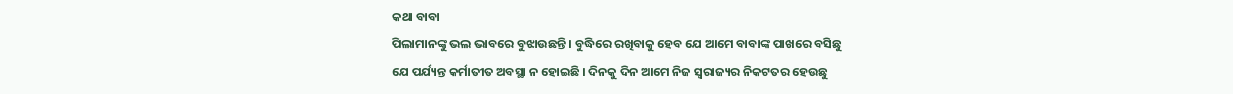କଥା ବାବା
ପିଲାମାନଙ୍କୁ ଭଲ ଭାବରେ ବୁଝାଉଛନ୍ତି । ବୁଦ୍ଧିରେ ରଖିବାକୁ ହେବ ଯେ ଆମେ ବାବାଙ୍କ ପାଖରେ ବସିଛୁ
ଯେ ପର୍ଯ୍ୟନ୍ତ କର୍ମାତୀତ ଅବସ୍ଥା ନ ହୋଇଛି । ଦିନକୁ ଦିନ ଆମେ ନିଜ ସ୍ୱରାଜ୍ୟର ନିକଟତର ହେଉଛୁ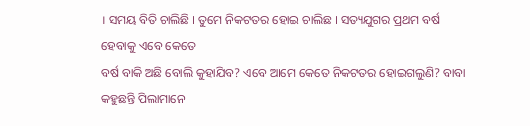। ସମୟ ବିତି ଚାଲିଛି । ତୁମେ ନିକଟତର ହୋଇ ଚାଲିଛ । ସତ୍ୟଯୁଗର ପ୍ରଥମ ବର୍ଷ ହେବାକୁ ଏବେ କେତେ
ବର୍ଷ ବାକି ଅଛି ବୋଲି କୁହାଯିବ? ଏବେ ଆମେ କେତେ ନିକଟତର ହୋଇଗଲୁଣି? ବାବା କହୁଛନ୍ତି ପିଲାମାନେ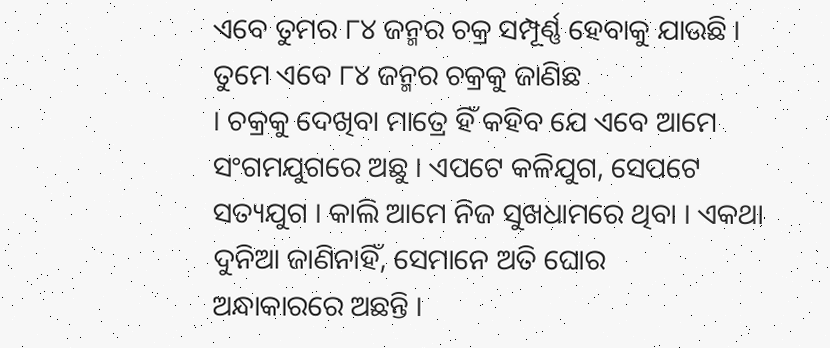ଏବେ ତୁମର ୮୪ ଜନ୍ମର ଚକ୍ର ସମ୍ପୂର୍ଣ୍ଣ ହେବାକୁ ଯାଉଛି । ତୁମେ ଏବେ ୮୪ ଜନ୍ମର ଚକ୍ରକୁ ଜାଣିଛ
। ଚକ୍ରକୁ ଦେଖିବା ମାତ୍ରେ ହିଁ କହିବ ଯେ ଏବେ ଆମେ ସଂଗମଯୁଗରେ ଅଛୁ । ଏପଟେ କଳିଯୁଗ, ସେପଟେ
ସତ୍ୟଯୁଗ । କାଲି ଆମେ ନିଜ ସୁଖଧାମରେ ଥିବା । ଏକଥା ଦୁନିଆ ଜାଣିନାହିଁ, ସେମାନେ ଅତି ଘୋର
ଅନ୍ଧାକାରରେ ଅଛନ୍ତି ।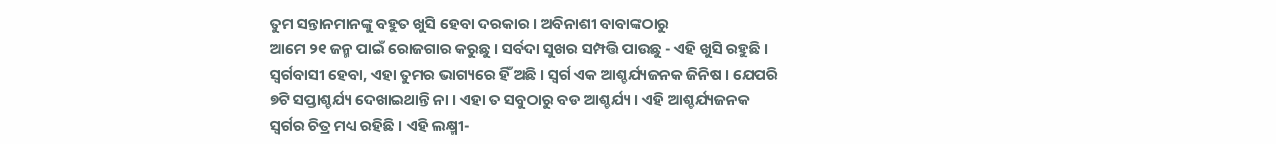ତୁମ ସନ୍ତାନମାନଙ୍କୁ ବହୁତ ଖୁସି ହେବା ଦରକାର । ଅବିନାଶୀ ବାବାଙ୍କଠାରୁ
ଆମେ ୨୧ ଜନ୍ମ ପାଇଁ ରୋଜଗାର କରୁଛୁ । ସର୍ବଦା ସୁଖର ସମ୍ପତ୍ତି ପାଉଛୁ - ଏହି ଖୁସି ରହୁଛି ।
ସ୍ୱର୍ଗବାସୀ ହେବା, ଏହା ତୁମର ଭାଗ୍ୟରେ ହିଁ ଅଛି । ସ୍ୱର୍ଗ ଏକ ଆଶ୍ଚର୍ଯ୍ୟଜନକ ଜିନିଷ । ଯେପରି
୭ଟି ସପ୍ତାଶ୍ଚର୍ଯ୍ୟ ଦେଖାଇଥାନ୍ତି ନା । ଏହା ତ ସବୁଠାରୁ ବଡ ଆଶ୍ଚର୍ଯ୍ୟ । ଏହି ଆଶ୍ଚର୍ଯ୍ୟଜନକ
ସ୍ୱର୍ଗର ଚିତ୍ର ମଧ୍ୟ ରହିଛି । ଏହି ଲକ୍ଷ୍ମୀ-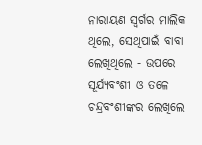ନାରାୟଣ ସ୍ୱର୍ଗର ମାଲିକ ଥିଲେ, ସେଥିପାଇଁ ବାବା
ଲେଖିଥିଲେ - ଉପରେ ସୂର୍ଯ୍ୟବଂଶୀ ଓ ତଳେ ଚନ୍ଦ୍ରବଂଶୀଙ୍କର ଲେଖିଲେ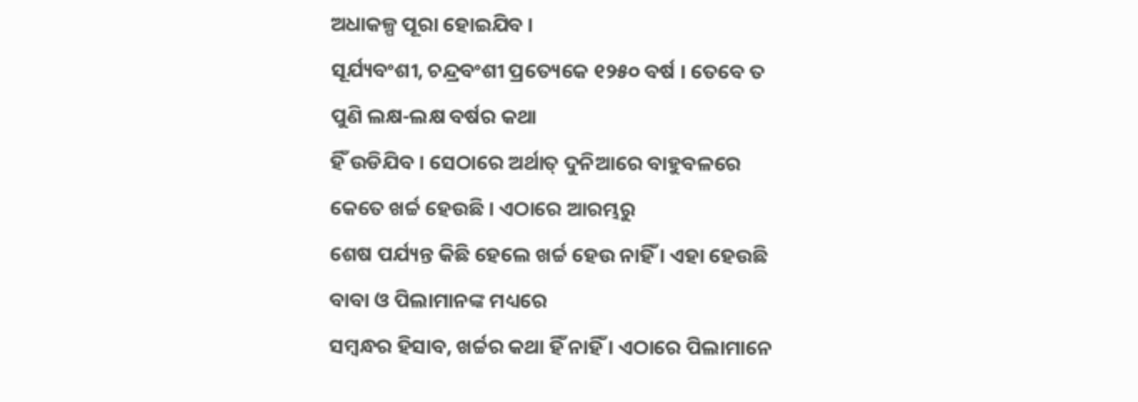ଅଧାକଳ୍ପ ପୂରା ହୋଇଯିବ ।
ସୂର୍ଯ୍ୟବଂଶୀ, ଚନ୍ଦ୍ରବଂଶୀ ପ୍ରତ୍ୟେକେ ୧୨୫୦ ବର୍ଷ । ତେବେ ତ ପୁଣି ଲକ୍ଷ-ଲକ୍ଷ ବର୍ଷର କଥା
ହିଁ ଉଡିଯିବ । ସେଠାରେ ଅର୍ଥାତ୍ ଦୁନିଆରେ ବାହୁବଳରେ କେତେ ଖର୍ଚ୍ଚ ହେଉଛି । ଏଠାରେ ଆରମ୍ଭରୁ
ଶେଷ ପର୍ଯ୍ୟନ୍ତ କିଛି ହେଲେ ଖର୍ଚ୍ଚ ହେଉ ନାହିଁ । ଏହା ହେଉଛି ବାବା ଓ ପିଲାମାନଙ୍କ ମଧ୍ୟରେ
ସମ୍ବନ୍ଧର ହିସାବ, ଖର୍ଚ୍ଚର କଥା ହିଁ ନାହିଁ । ଏଠାରେ ପିଲାମାନେ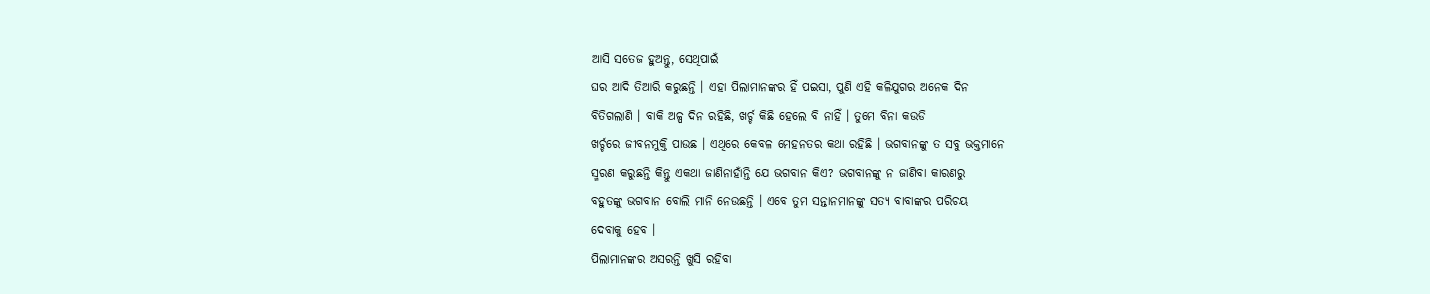ଆସି ସତେଜ ହୁଅନ୍ତୁ, ସେଥିପାଇଁ
ଘର ଆଦି ତିଆରି କରୁଛନ୍ତି । ଏହା ପିଲାମାନଙ୍କର ହିଁ ପଇସା, ପୁଣି ଏହି କଳିଯୁଗର ଅନେକ ଦିନ
ବିତିଗଲାଣି । ବାକି ଅଳ୍ପ ଦିନ ରହିଛି, ଖର୍ଚ୍ଚ କିଛି ହେଲେ ବି ନାହିଁ । ତୁମେ ବିନା କଉଡି
ଖର୍ଚ୍ଚରେ ଜୀବନମୁକ୍ତି ପାଉଛ । ଏଥିରେ କେବଳ ମେହନତର କଥା ରହିଛି । ଭଗବାନଙ୍କୁ ତ ସବୁ ଭକ୍ତମାନେ
ସ୍ମରଣ କରୁଛନ୍ତି କିନ୍ତୁ ଏକଥା ଜାଣିନାହାଁନ୍ତି ଯେ ଭଗବାନ କିଏ? ଭଗବାନଙ୍କୁ ନ ଜାଣିବା କାରଣରୁ
ବହୁତଙ୍କୁ ଭଗବାନ ବୋଲି ମାନି ନେଉଛନ୍ତି । ଏବେ ତୁମ ସନ୍ତାନମାନଙ୍କୁ ସତ୍ୟ ବାବାଙ୍କର ପରିଚୟ
ଦେବାକୁ ହେବ ।
ପିଲାମାନଙ୍କର ଅସରନ୍ତି ଖୁସି ରହିବା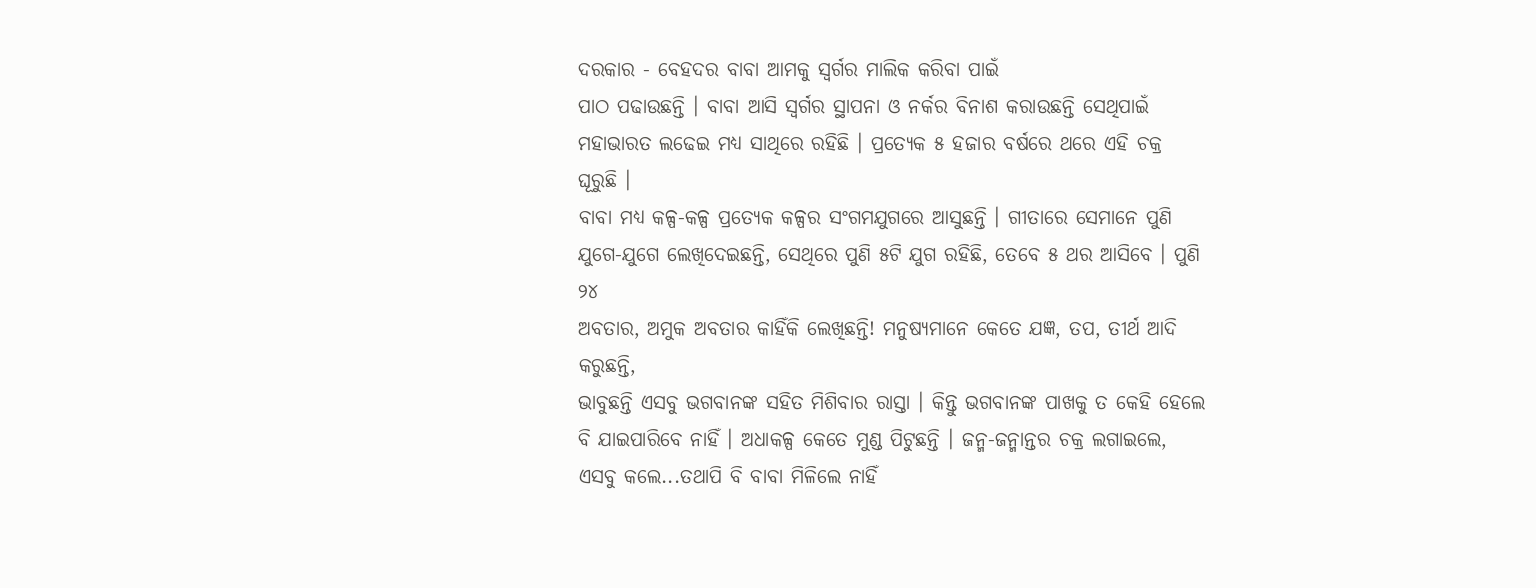ଦରକାର - ବେହଦର ବାବା ଆମକୁ ସ୍ୱର୍ଗର ମାଲିକ କରିବା ପାଇଁ
ପାଠ ପଢାଉଛନ୍ତି । ବାବା ଆସି ସ୍ୱର୍ଗର ସ୍ଥାପନା ଓ ନର୍କର ବିନାଶ କରାଉଛନ୍ତି ସେଥିପାଇଁ
ମହାଭାରତ ଲଢେଇ ମଧ୍ୟ ସାଥିରେ ରହିଛି । ପ୍ରତ୍ୟେକ ୫ ହଜାର ବର୍ଷରେ ଥରେ ଏହି ଚକ୍ର ଘୂରୁଛି ।
ବାବା ମଧ୍ୟ କଳ୍ପ-କଳ୍ପ ପ୍ରତ୍ୟେକ କଳ୍ପର ସଂଗମଯୁଗରେ ଆସୁଛନ୍ତି । ଗୀତାରେ ସେମାନେ ପୁଣି
ଯୁଗେ-ଯୁଗେ ଲେଖିଦେଇଛନ୍ତି, ସେଥିରେ ପୁଣି ୫ଟି ଯୁଗ ରହିଛି, ତେବେ ୫ ଥର ଆସିବେ । ପୁଣି ୨୪
ଅବତାର, ଅମୁକ ଅବତାର କାହିଁକି ଲେଖିଛନ୍ତି! ମନୁଷ୍ୟମାନେ କେତେ ଯଜ୍ଞ, ତପ, ତୀର୍ଥ ଆଦି କରୁଛନ୍ତି,
ଭାବୁଛନ୍ତି ଏସବୁ ଭଗବାନଙ୍କ ସହିତ ମିଶିବାର ରାସ୍ତା । କିନ୍ତୁ ଭଗବାନଙ୍କ ପାଖକୁ ତ କେହି ହେଲେ
ବି ଯାଇପାରିବେ ନାହିଁ । ଅଧାକଳ୍ପ କେତେ ମୁଣ୍ଡ ପିଟୁଛନ୍ତି । ଜନ୍ମ-ଜନ୍ମାନ୍ତର ଚକ୍ର ଲଗାଇଲେ,
ଏସବୁ କଲେ...ତଥାପି ବି ବାବା ମିଳିଲେ ନାହିଁ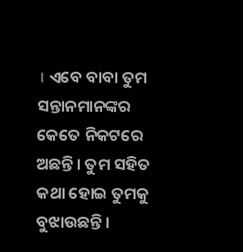। ଏବେ ବାବା ତୁମ ସନ୍ତାନମାନଙ୍କର କେତେ ନିକଟରେ
ଅଛନ୍ତି । ତୁମ ସହିତ କଥା ହୋଇ ତୁମକୁ ବୁଝାଉଛନ୍ତି ।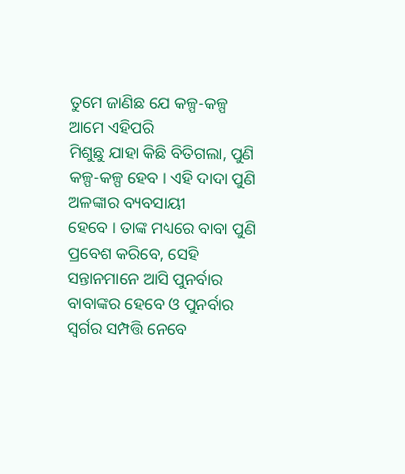ତୁମେ ଜାଣିଛ ଯେ କଳ୍ପ-କଳ୍ପ ଆମେ ଏହିପରି
ମିଶୁଛୁ ଯାହା କିଛି ବିତିଗଲା, ପୁଣି କଳ୍ପ-କଳ୍ପ ହେବ । ଏହି ଦାଦା ପୁଣି ଅଳଙ୍କାର ବ୍ୟବସାୟୀ
ହେବେ । ତାଙ୍କ ମଧ୍ୟରେ ବାବା ପୁଣି ପ୍ରବେଶ କରିବେ, ସେହି ସନ୍ତାନମାନେ ଆସି ପୁନର୍ବାର
ବାବାଙ୍କର ହେବେ ଓ ପୁନର୍ବାର ସ୍ୱର୍ଗର ସମ୍ପତ୍ତି ନେବେ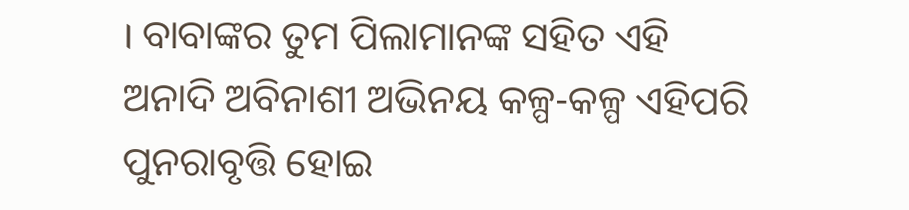। ବାବାଙ୍କର ତୁମ ପିଲାମାନଙ୍କ ସହିତ ଏହି
ଅନାଦି ଅବିନାଶୀ ଅଭିନୟ କଳ୍ପ-କଳ୍ପ ଏହିପରି ପୁନରାବୃତ୍ତି ହୋଇ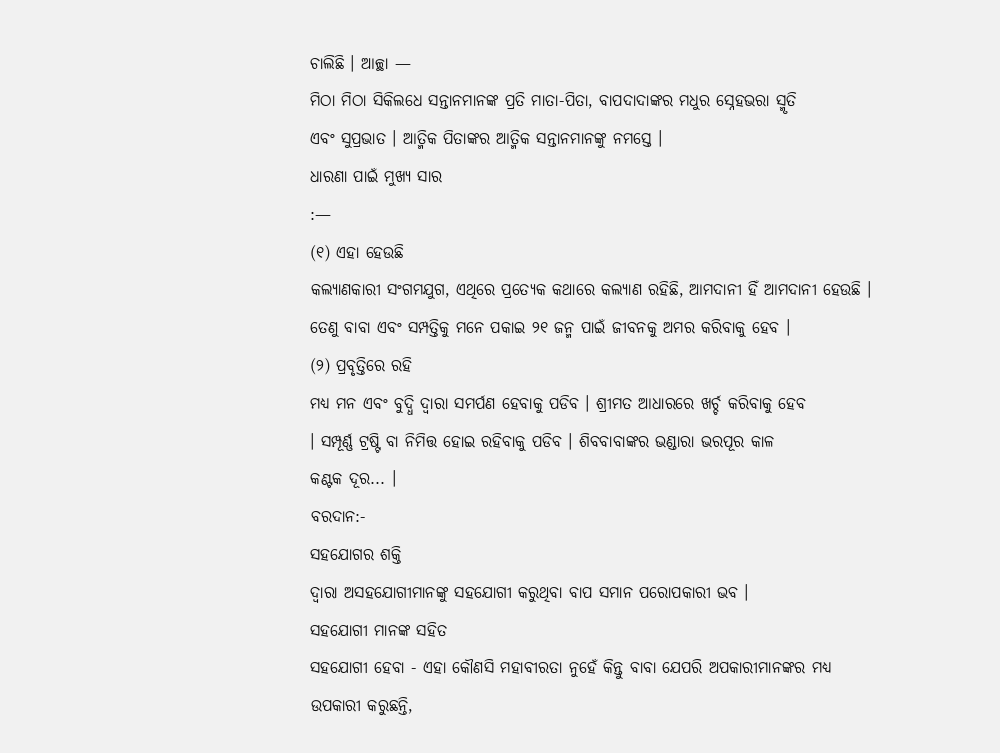ଚାଲିଛି । ଆଚ୍ଛା —
ମିଠା ମିଠା ସିକିଲଧେ ସନ୍ତାନମାନଙ୍କ ପ୍ରତି ମାତା-ପିତା, ବାପଦାଦାଙ୍କର ମଧୁର ସ୍ନେହଭରା ସ୍ମୃତି
ଏବଂ ସୁପ୍ରଭାତ । ଆତ୍ମିକ ପିତାଙ୍କର ଆତ୍ମିକ ସନ୍ତାନମାନଙ୍କୁ ନମସ୍ତେ ।
ଧାରଣା ପାଇଁ ମୁଖ୍ୟ ସାର
:—
(୧) ଏହା ହେଉଛି
କଲ୍ୟାଣକାରୀ ସଂଗମଯୁଗ, ଏଥିରେ ପ୍ରତ୍ୟେକ କଥାରେ କଲ୍ୟାଣ ରହିଛି, ଆମଦାନୀ ହିଁ ଆମଦାନୀ ହେଉଛି ।
ତେଣୁ ବାବା ଏବଂ ସମ୍ପତ୍ତିକୁ ମନେ ପକାଇ ୨୧ ଜନ୍ମ ପାଇଁ ଜୀବନକୁ ଅମର କରିବାକୁ ହେବ ।
(୨) ପ୍ରବୃତ୍ତିରେ ରହି
ମଧ୍ୟ ମନ ଏବଂ ବୁଦ୍ଧି ଦ୍ୱାରା ସମର୍ପଣ ହେବାକୁ ପଡିବ । ଶ୍ରୀମତ ଆଧାରରେ ଖର୍ଚ୍ଚ କରିବାକୁ ହେବ
। ସମ୍ପୂର୍ଣ୍ଣ ଟ୍ରଷ୍ଟି ବା ନିମିତ୍ତ ହୋଇ ରହିବାକୁ ପଡିବ । ଶିବବାବାଙ୍କର ଭଣ୍ଡାରା ଭରପୂର କାଳ
କଣ୍ଟକ ଦୂର... ।
ବରଦାନ:-
ସହଯୋଗର ଶକ୍ତି
ଦ୍ୱାରା ଅସହଯୋଗୀମାନଙ୍କୁ ସହଯୋଗୀ କରୁଥିବା ବାପ ସମାନ ପରୋପକାରୀ ଭବ ।
ସହଯୋଗୀ ମାନଙ୍କ ସହିତ
ସହଯୋଗୀ ହେବା - ଏହା କୌଣସି ମହାବୀରତା ନୁହେଁ କିନ୍ତୁ ବାବା ଯେପରି ଅପକାରୀମାନଙ୍କର ମଧ୍ୟ
ଉପକାରୀ କରୁଛନ୍ତି,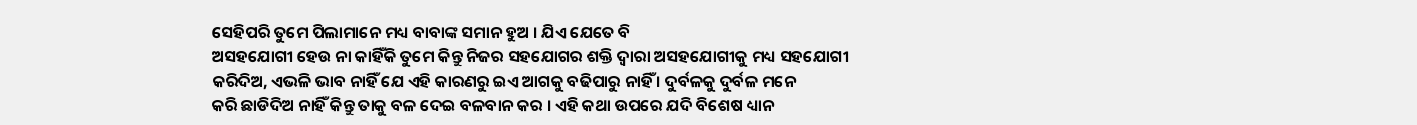ସେହିପରି ତୁମେ ପିଲାମାନେ ମଧ୍ୟ ବାବାଙ୍କ ସମାନ ହୁଅ । ଯିଏ ଯେତେ ବି
ଅସହଯୋଗୀ ହେଉ ନା କାହିଁକି ତୁମେ କିନ୍ତୁ ନିଜର ସହଯୋଗର ଶକ୍ତି ଦ୍ୱାରା ଅସହଯୋଗୀକୁ ମଧ୍ୟ ସହଯୋଗୀ
କରିଦିଅ, ଏଭଳି ଭାବ ନାହିଁ ଯେ ଏହି କାରଣରୁ ଇଏ ଆଗକୁ ବଢିପାରୁ ନାହିଁ । ଦୁର୍ବଳକୁ ଦୁର୍ବଳ ମନେ
କରି ଛାଡିଦିଅ ନାହିଁ କିନ୍ତୁ ତାକୁ ବଳ ଦେଇ ବଳବାନ କର । ଏହି କଥା ଉପରେ ଯଦି ବିଶେଷ ଧ୍ୟାନ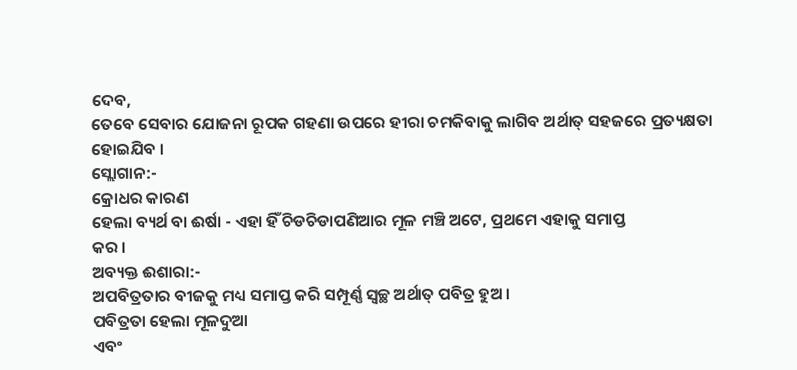ଦେବ,
ତେବେ ସେବାର ଯୋଜନା ରୂପକ ଗହଣା ଉପରେ ହୀରା ଚମକିବାକୁ ଲାଗିବ ଅର୍ଥାତ୍ ସହଜରେ ପ୍ରତ୍ୟକ୍ଷତା
ହୋଇଯିବ ।
ସ୍ଲୋଗାନ:-
କ୍ରୋଧର କାରଣ
ହେଲା ବ୍ୟର୍ଥ ବା ଈର୍ଷା - ଏହା ହିଁ ଚିଡଚିଡାପଣିଆର ମୂଳ ମଞ୍ଚି ଅଟେ, ପ୍ରଥମେ ଏହାକୁ ସମାପ୍ତ
କର ।
ଅବ୍ୟକ୍ତ ଈଶାରା:-
ଅପବିତ୍ରତାର ବୀଜକୁ ମଧ୍ୟ ସମାପ୍ତ କରି ସମ୍ପୂର୍ଣ୍ଣ ସ୍ୱଚ୍ଛ ଅର୍ଥାତ୍ ପବିତ୍ର ହୁଅ ।
ପବିତ୍ରତା ହେଲା ମୂଳଦୁଆ
ଏବଂ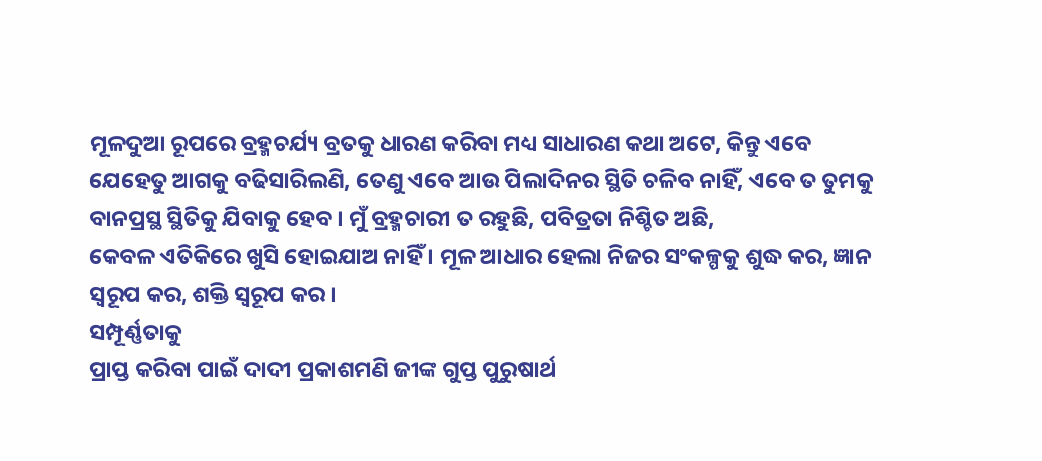ମୂଳଦୁଆ ରୂପରେ ବ୍ରହ୍ମଚର୍ଯ୍ୟ ବ୍ରତକୁ ଧାରଣ କରିବା ମଧ୍ୟ ସାଧାରଣ କଥା ଅଟେ, କିନ୍ତୁ ଏବେ
ଯେହେତୁ ଆଗକୁ ବଢିସାରିଲଣି, ତେଣୁ ଏବେ ଆଉ ପିଲାଦିନର ସ୍ଥିତି ଚଳିବ ନାହିଁ, ଏବେ ତ ତୁମକୁ
ବାନପ୍ରସ୍ଥ ସ୍ଥିତିକୁ ଯିବାକୁ ହେବ । ମୁଁ ବ୍ରହ୍ମଚାରୀ ତ ରହୁଛି, ପବିତ୍ରତା ନିଶ୍ଚିତ ଅଛି,
କେବଳ ଏତିକିରେ ଖୁସି ହୋଇଯାଅ ନାହିଁ । ମୂଳ ଆଧାର ହେଲା ନିଜର ସଂକଳ୍ପକୁ ଶୁଦ୍ଧ କର, ଜ୍ଞାନ
ସ୍ୱରୂପ କର, ଶକ୍ତି ସ୍ୱରୂପ କର ।
ସମ୍ପୂର୍ଣ୍ଣତାକୁ
ପ୍ରାପ୍ତ କରିବା ପାଇଁ ଦାଦୀ ପ୍ରକାଶମଣି ଜୀଙ୍କ ଗୁପ୍ତ ପୁରୁଷାର୍ଥ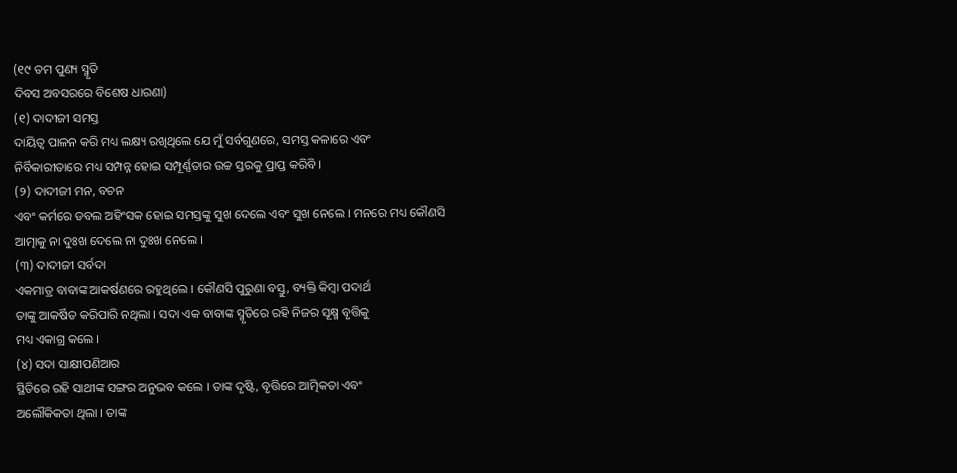(୧୯ ତମ ପୁଣ୍ୟ ସ୍ମୃତି
ଦିବସ ଅବସରରେ ବିଶେଷ ଧାରଣା)
(୧) ଦାଦୀଜୀ ସମସ୍ତ
ଦାୟିତ୍ୱ ପାଳନ କରି ମଧ୍ୟ ଲକ୍ଷ୍ୟ ରଖିଥିଲେ ଯେ ମୁଁ ସର୍ବଗୁଣରେ, ସମସ୍ତ କଳାରେ ଏବଂ
ନିର୍ବିକାରୀତାରେ ମଧ୍ୟ ସମ୍ପନ୍ନ ହୋଇ ସମ୍ପୂର୍ଣ୍ଣତାର ଉଚ୍ଚ ସ୍ତରକୁ ପ୍ରାପ୍ତ କରିବି ।
(୨) ଦାଦୀଜୀ ମନ, ବଚନ
ଏବଂ କର୍ମରେ ଡବଲ ଅହିଂସକ ହୋଇ ସମସ୍ତଙ୍କୁ ସୁଖ ଦେଲେ ଏବଂ ସୁଖ ନେଲେ । ମନରେ ମଧ୍ୟ କୌଣସି
ଆତ୍ମାକୁ ନା ଦୁଃଖ ଦେଲେ ନା ଦୁଃଖ ନେଲେ ।
(୩) ଦାଦୀଜୀ ସର୍ବଦା
ଏକମାତ୍ର ବାବାଙ୍କ ଆକର୍ଷଣରେ ରହୁଥିଲେ । କୌଣସି ପୁରୁଣା ବସ୍ତୁ, ବ୍ୟକ୍ତି କିମ୍ବା ପଦାର୍ଥ
ତାଙ୍କୁ ଆକର୍ଷିତ କରିପାରି ନଥିଲା । ସଦା ଏକ ବାବାଙ୍କ ସ୍ମୃତିରେ ରହି ନିଜର ସୂକ୍ଷ୍ମ ବୃତ୍ତିକୁ
ମଧ୍ୟ ଏକାଗ୍ର କଲେ ।
(୪) ସଦା ସାକ୍ଷୀପଣିଆର
ସ୍ଥିତିରେ ରହି ସାଥୀଙ୍କ ସଙ୍ଗର ଅନୁଭବ କଲେ । ତାଙ୍କ ଦୃଷ୍ଟି, ବୃତ୍ତିରେ ଆତ୍ମିକତା ଏବଂ
ଅଲୌକିକତା ଥିଲା । ତାଙ୍କ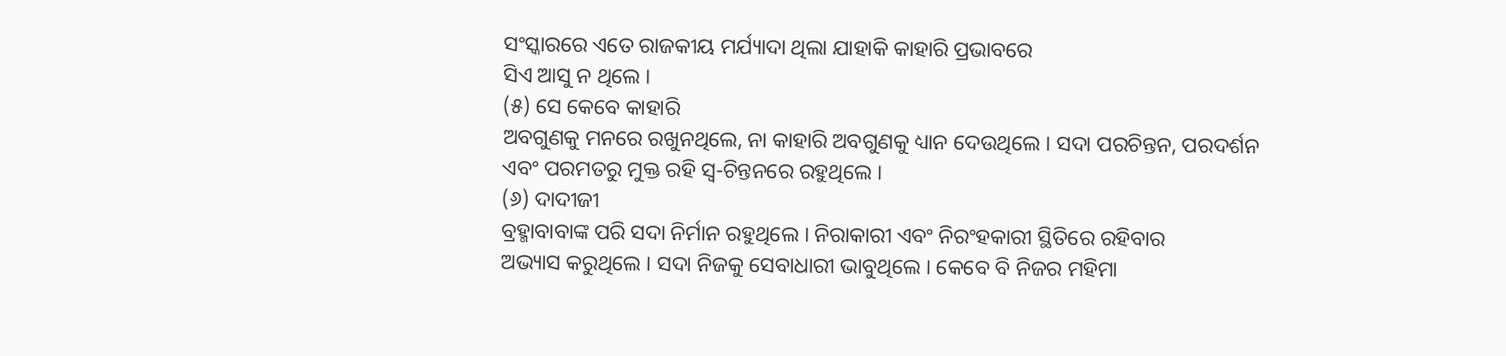ସଂସ୍କାରରେ ଏତେ ରାଜକୀୟ ମର୍ଯ୍ୟାଦା ଥିଲା ଯାହାକି କାହାରି ପ୍ରଭାବରେ
ସିଏ ଆସୁ ନ ଥିଲେ ।
(୫) ସେ କେବେ କାହାରି
ଅବଗୁଣକୁ ମନରେ ରଖୁନଥିଲେ, ନା କାହାରି ଅବଗୁଣକୁ ଧ୍ୟାନ ଦେଉଥିଲେ । ସଦା ପରଚିନ୍ତନ, ପରଦର୍ଶନ
ଏବଂ ପରମତରୁ ମୁକ୍ତ ରହି ସ୍ୱ-ଚିନ୍ତନରେ ରହୁଥିଲେ ।
(୬) ଦାଦୀଜୀ
ବ୍ରହ୍ମାବାବାଙ୍କ ପରି ସଦା ନିର୍ମାନ ରହୁଥିଲେ । ନିରାକାରୀ ଏବଂ ନିରଂହକାରୀ ସ୍ଥିତିରେ ରହିବାର
ଅଭ୍ୟାସ କରୁଥିଲେ । ସଦା ନିଜକୁ ସେବାଧାରୀ ଭାବୁଥିଲେ । କେବେ ବି ନିଜର ମହିମା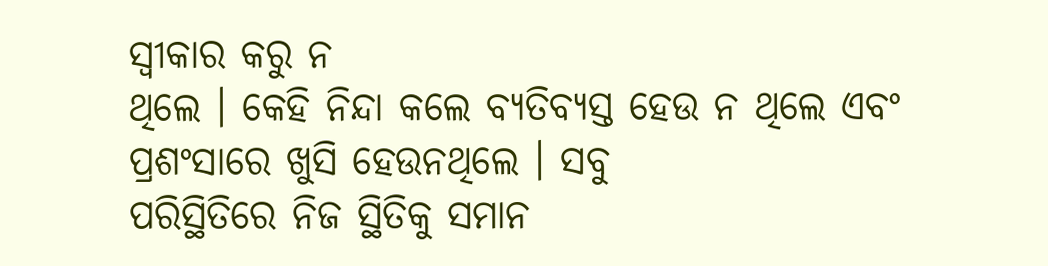ସ୍ୱୀକାର କରୁ ନ
ଥିଲେ । କେହି ନିନ୍ଦା କଲେ ବ୍ୟତିବ୍ୟସ୍ତ ହେଉ ନ ଥିଲେ ଏବଂ ପ୍ରଶଂସାରେ ଖୁସି ହେଉନଥିଲେ । ସବୁ
ପରିସ୍ଥିତିରେ ନିଜ ସ୍ଥିତିକୁ ସମାନ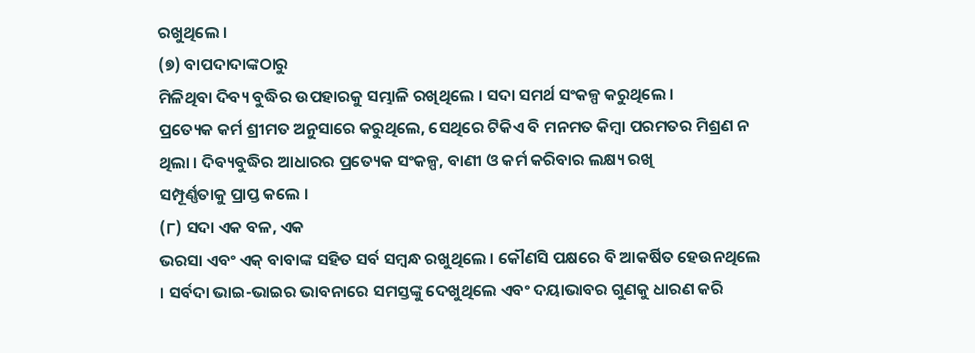ରଖୁଥିଲେ ।
(୭) ବାପଦାଦାଙ୍କଠାରୁ
ମିଳିଥିବା ଦିବ୍ୟ ବୁଦ୍ଧିର ଉପହାରକୁ ସମ୍ଭାଳି ରଖିଥିଲେ । ସଦା ସମର୍ଥ ସଂକଳ୍ପ କରୁଥିଲେ ।
ପ୍ରତ୍ୟେକ କର୍ମ ଶ୍ରୀମତ ଅନୁସାରେ କରୁଥିଲେ, ସେଥିରେ ଟିକିଏ ବି ମନମତ କିମ୍ବା ପରମତର ମିଶ୍ରଣ ନ
ଥିଲା । ଦିବ୍ୟବୁଦ୍ଧିର ଆଧାରର ପ୍ରତ୍ୟେକ ସଂକଳ୍ପ, ବାଣୀ ଓ କର୍ମ କରିବାର ଲକ୍ଷ୍ୟ ରଖି
ସମ୍ପୂର୍ଣ୍ଣତାକୁ ପ୍ରାପ୍ତ କଲେ ।
(୮) ସଦା ଏକ ବଳ, ଏକ
ଭରସା ଏବଂ ଏକ୍ ବାବାଙ୍କ ସହିତ ସର୍ବ ସମ୍ବନ୍ଧ ରଖୁଥିଲେ । କୌଣସି ପକ୍ଷରେ ବି ଆକର୍ଷିତ ହେଉନଥିଲେ
। ସର୍ବଦା ଭାଇ-ଭାଇର ଭାବନାରେ ସମସ୍ତଙ୍କୁ ଦେଖୁଥିଲେ ଏବଂ ଦୟାଭାବର ଗୁଣକୁ ଧାରଣ କରି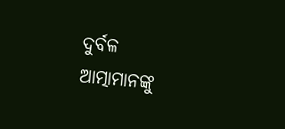ଦୁର୍ବଳ
ଆତ୍ମାମାନଙ୍କୁ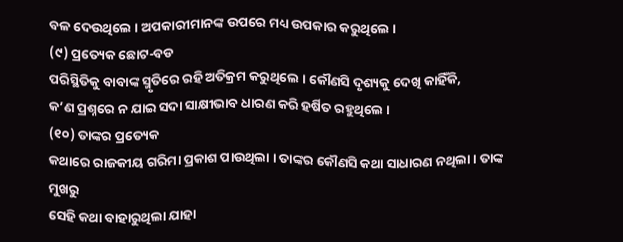ବଳ ଦେଉଥିଲେ । ଅପକାରୀମାନଙ୍କ ଉପରେ ମଧ୍ୟ ଉପକାର କରୁଥିଲେ ।
(୯) ପ୍ରତ୍ୟେକ ଛୋଟ-ବଡ
ପରିସ୍ଥିତିକୁ ବାବାଙ୍କ ସ୍ମୃତିରେ ରହି ଅତିକ୍ରମ କରୁଥିଲେ । କୌଣସି ଦୃଶ୍ୟକୁ ଦେଖି କାହିଁକି,
କ’ଣ ପ୍ରଶ୍ନରେ ନ ଯାଇ ସଦା ସାକ୍ଷୀଭାବ ଧାରଣ କରି ହର୍ଷିତ ରହୁଥିଲେ ।
(୧୦) ତାଙ୍କର ପ୍ରତ୍ୟେକ
କଥାରେ ରାଜକୀୟ ଗରିମା ପ୍ରକାଶ ପାଉଥିଲା । ତାଙ୍କର କୌଣସି କଥା ସାଧାରଣ ନଥିଲା । ତାଙ୍କ ମୁଖରୁ
ସେହି କଥା ବାହାରୁଥିଲା ଯାହା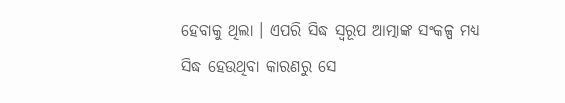ହେବାକୁ ଥିଲା । ଏପରି ସିଦ୍ଧ ସ୍ୱରୂପ ଆତ୍ମାଙ୍କ ସଂକଳ୍ପ ମଧ୍ୟ
ସିଦ୍ଧ ହେଉଥିବା କାରଣରୁ ସେ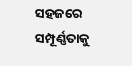ସହଜରେ ସମ୍ପୂର୍ଣ୍ଣତାକୁ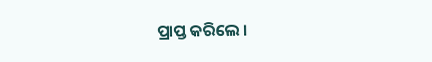ପ୍ରାପ୍ତ କରିଲେ ।